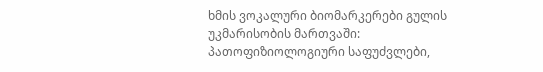ხმის ვოკალური ბიომარკერები გულის უკმარისობის მართვაში: პათოფიზიოლოგიური საფუძვლები,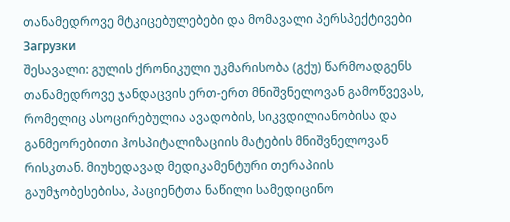თანამედროვე მტკიცებულებები და მომავალი პერსპექტივები
Загрузки
შესავალი: გულის ქრონიკული უკმარისობა (გქუ) წარმოადგენს თანამედროვე ჯანდაცვის ერთ-ერთ მნიშვნელოვან გამოწვევას, რომელიც ასოცირებულია ავადობის, სიკვდილიანობისა და განმეორებითი ჰოსპიტალიზაციის მატების მნიშვნელოვან რისკთან. მიუხედავად მედიკამენტური თერაპიის გაუმჯობესებისა, პაციენტთა ნაწილი სამედიცინო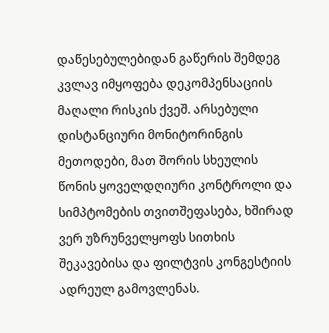დაწესებულებიდან გაწერის შემდეგ კვლავ იმყოფება დეკომპენსაციის მაღალი რისკის ქვეშ. არსებული დისტანციური მონიტორინგის მეთოდები, მათ შორის სხეულის წონის ყოველდღიური კონტროლი და სიმპტომების თვითშეფასება, ხშირად ვერ უზრუნველყოფს სითხის შეკავებისა და ფილტვის კონგესტიის ადრეულ გამოვლენას.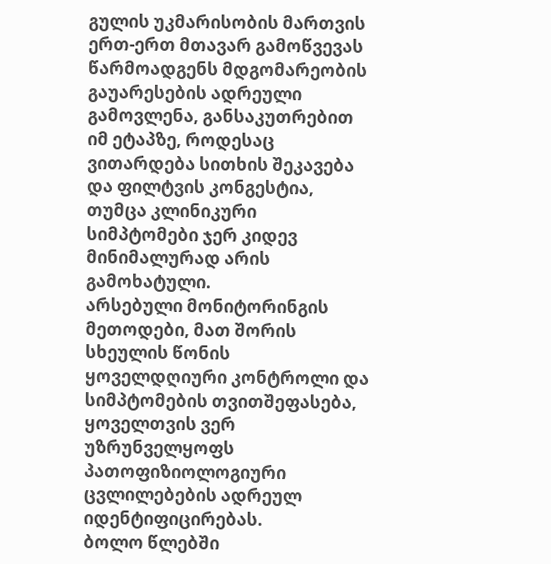გულის უკმარისობის მართვის ერთ-ერთ მთავარ გამოწვევას წარმოადგენს მდგომარეობის გაუარესების ადრეული გამოვლენა, განსაკუთრებით იმ ეტაპზე, როდესაც ვითარდება სითხის შეკავება და ფილტვის კონგესტია, თუმცა კლინიკური სიმპტომები ჯერ კიდევ მინიმალურად არის გამოხატული.
არსებული მონიტორინგის მეთოდები, მათ შორის სხეულის წონის ყოველდღიური კონტროლი და სიმპტომების თვითშეფასება, ყოველთვის ვერ უზრუნველყოფს პათოფიზიოლოგიური ცვლილებების ადრეულ იდენტიფიცირებას.
ბოლო წლებში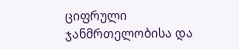ციფრული ჯანმრთელობისა და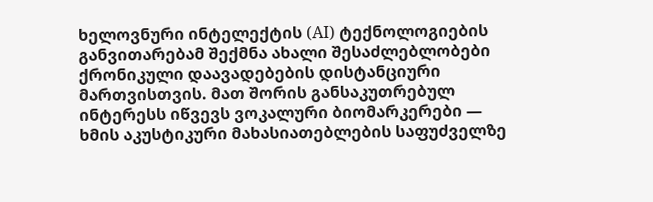ხელოვნური ინტელექტის (AI) ტექნოლოგიების განვითარებამ შექმნა ახალი შესაძლებლობები ქრონიკული დაავადებების დისტანციური მართვისთვის. მათ შორის განსაკუთრებულ ინტერესს იწვევს ვოკალური ბიომარკერები — ხმის აკუსტიკური მახასიათებლების საფუძველზე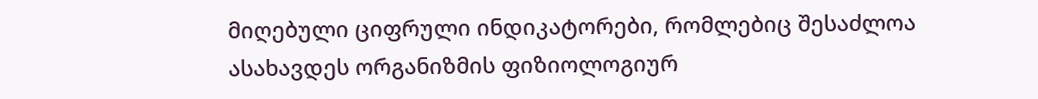მიღებული ციფრული ინდიკატორები, რომლებიც შესაძლოა ასახავდეს ორგანიზმის ფიზიოლოგიურ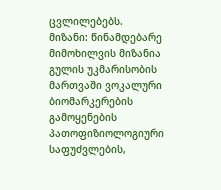ცვლილებებს.
მიზანი: წინამდებარე მიმოხილვის მიზანია გულის უკმარისობის მართვაში ვოკალური ბიომარკერების გამოყენების პათოფიზიოლოგიური საფუძვლების,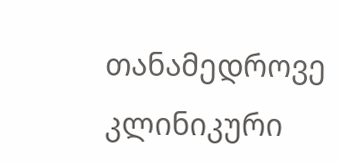თანამედროვე კლინიკური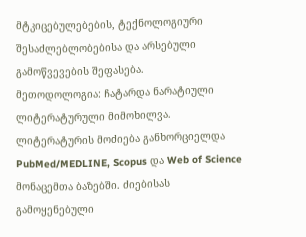მტკიცებულებების, ტექნოლოგიური შესაძლებლობებისა და არსებული გამოწვევების შეფასება.
მეთოდოლოგია: ჩატარდა ნარატიული ლიტერატურული მიმოხილვა. ლიტერატურის მოძიება განხორციელდა PubMed/MEDLINE, Scopus და Web of Science მონაცემთა ბაზებში. ძიებისას გამოყენებული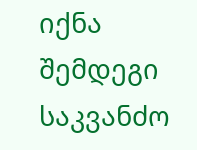იქნა შემდეგი საკვანძო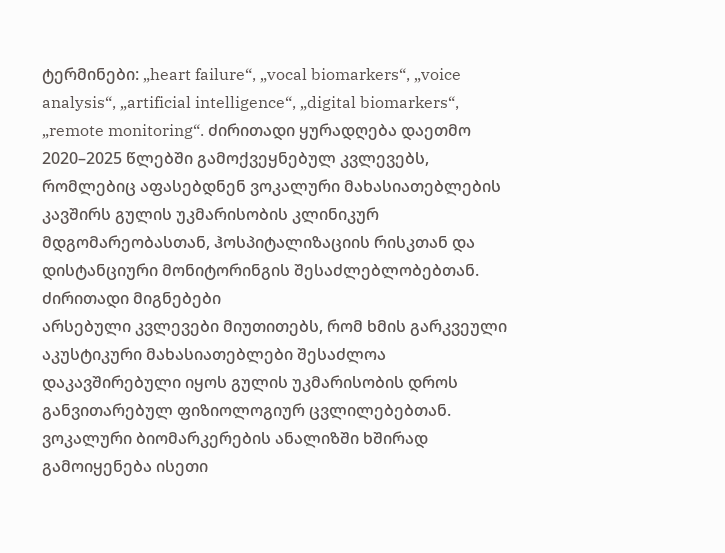ტერმინები: „heart failure“, „vocal biomarkers“, „voice analysis“, „artificial intelligence“, „digital biomarkers“, „remote monitoring“. ძირითადი ყურადღება დაეთმო 2020–2025 წლებში გამოქვეყნებულ კვლევებს, რომლებიც აფასებდნენ ვოკალური მახასიათებლების კავშირს გულის უკმარისობის კლინიკურ მდგომარეობასთან, ჰოსპიტალიზაციის რისკთან და დისტანციური მონიტორინგის შესაძლებლობებთან.
ძირითადი მიგნებები
არსებული კვლევები მიუთითებს, რომ ხმის გარკვეული აკუსტიკური მახასიათებლები შესაძლოა დაკავშირებული იყოს გულის უკმარისობის დროს განვითარებულ ფიზიოლოგიურ ცვლილებებთან. ვოკალური ბიომარკერების ანალიზში ხშირად გამოიყენება ისეთი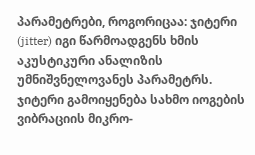პარამეტრები, როგორიცაა: ჯიტერი (jitter) იგი წარმოადგენს ხმის აკუსტიკური ანალიზის უმნიშვნელოვანეს პარამეტრს. ჯიტერი გამოიყენება სახმო იოგების ვიბრაციის მიკრო-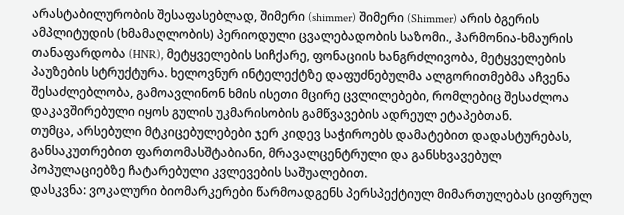არასტაბილურობის შესაფასებლად, შიმერი (shimmer) შიმერი (Shimmer) არის ბგერის ამპლიტუდის (ხმამაღლობის) პერიოდული ცვალებადობის საზომი., ჰარმონია-ხმაურის თანაფარდობა (HNR), მეტყველების სიჩქარე, ფონაციის ხანგრძლივობა, მეტყველების პაუზების სტრუქტურა. ხელოვნურ ინტელექტზე დაფუძნებულმა ალგორითმებმა აჩვენა შესაძლებლობა, გამოავლინონ ხმის ისეთი მცირე ცვლილებები, რომლებიც შესაძლოა დაკავშირებული იყოს გულის უკმარისობის გამწვავების ადრეულ ეტაპებთან.
თუმცა, არსებული მტკიცებულებები ჯერ კიდევ საჭიროებს დამატებით დადასტურებას, განსაკუთრებით ფართომასშტაბიანი, მრავალცენტრული და განსხვავებულ პოპულაციებზე ჩატარებული კვლევების საშუალებით.
დასკვნა: ვოკალური ბიომარკერები წარმოადგენს პერსპექტიულ მიმართულებას ციფრულ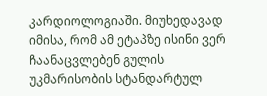კარდიოლოგიაში. მიუხედავად იმისა, რომ ამ ეტაპზე ისინი ვერ ჩაანაცვლებენ გულის უკმარისობის სტანდარტულ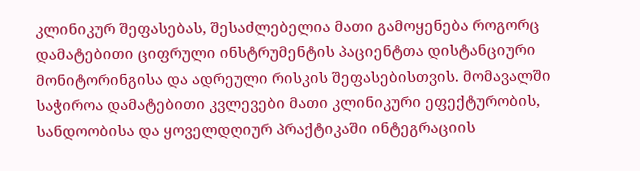კლინიკურ შეფასებას, შესაძლებელია მათი გამოყენება როგორც დამატებითი ციფრული ინსტრუმენტის პაციენტთა დისტანციური მონიტორინგისა და ადრეული რისკის შეფასებისთვის. მომავალში საჭიროა დამატებითი კვლევები მათი კლინიკური ეფექტურობის, სანდოობისა და ყოველდღიურ პრაქტიკაში ინტეგრაციის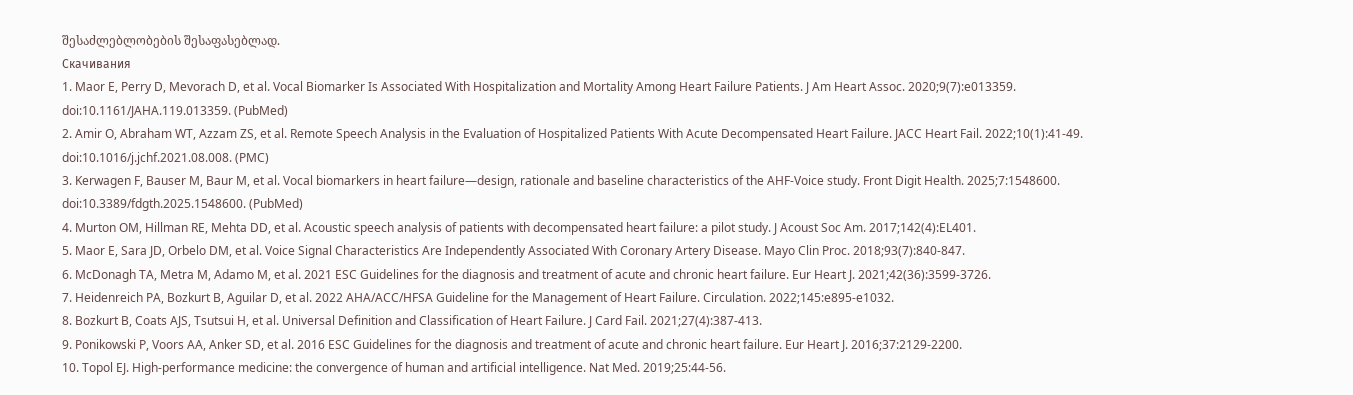შესაძლებლობების შესაფასებლად.
Скачивания
1. Maor E, Perry D, Mevorach D, et al. Vocal Biomarker Is Associated With Hospitalization and Mortality Among Heart Failure Patients. J Am Heart Assoc. 2020;9(7):e013359.
doi:10.1161/JAHA.119.013359. (PubMed)
2. Amir O, Abraham WT, Azzam ZS, et al. Remote Speech Analysis in the Evaluation of Hospitalized Patients With Acute Decompensated Heart Failure. JACC Heart Fail. 2022;10(1):41-49.
doi:10.1016/j.jchf.2021.08.008. (PMC)
3. Kerwagen F, Bauser M, Baur M, et al. Vocal biomarkers in heart failure—design, rationale and baseline characteristics of the AHF-Voice study. Front Digit Health. 2025;7:1548600.
doi:10.3389/fdgth.2025.1548600. (PubMed)
4. Murton OM, Hillman RE, Mehta DD, et al. Acoustic speech analysis of patients with decompensated heart failure: a pilot study. J Acoust Soc Am. 2017;142(4):EL401.
5. Maor E, Sara JD, Orbelo DM, et al. Voice Signal Characteristics Are Independently Associated With Coronary Artery Disease. Mayo Clin Proc. 2018;93(7):840-847.
6. McDonagh TA, Metra M, Adamo M, et al. 2021 ESC Guidelines for the diagnosis and treatment of acute and chronic heart failure. Eur Heart J. 2021;42(36):3599-3726.
7. Heidenreich PA, Bozkurt B, Aguilar D, et al. 2022 AHA/ACC/HFSA Guideline for the Management of Heart Failure. Circulation. 2022;145:e895-e1032.
8. Bozkurt B, Coats AJS, Tsutsui H, et al. Universal Definition and Classification of Heart Failure. J Card Fail. 2021;27(4):387-413.
9. Ponikowski P, Voors AA, Anker SD, et al. 2016 ESC Guidelines for the diagnosis and treatment of acute and chronic heart failure. Eur Heart J. 2016;37:2129-2200.
10. Topol EJ. High-performance medicine: the convergence of human and artificial intelligence. Nat Med. 2019;25:44-56.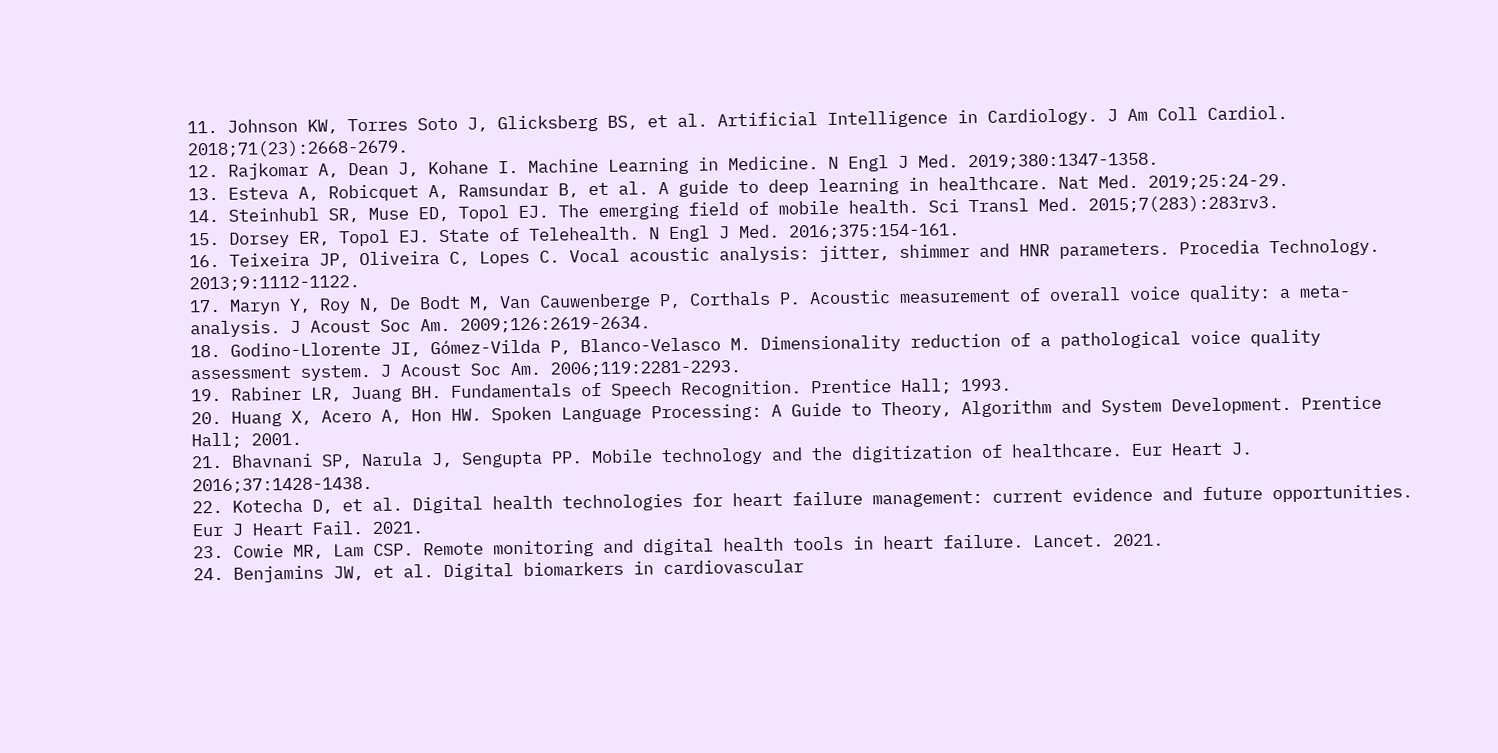11. Johnson KW, Torres Soto J, Glicksberg BS, et al. Artificial Intelligence in Cardiology. J Am Coll Cardiol. 2018;71(23):2668-2679.
12. Rajkomar A, Dean J, Kohane I. Machine Learning in Medicine. N Engl J Med. 2019;380:1347-1358.
13. Esteva A, Robicquet A, Ramsundar B, et al. A guide to deep learning in healthcare. Nat Med. 2019;25:24-29.
14. Steinhubl SR, Muse ED, Topol EJ. The emerging field of mobile health. Sci Transl Med. 2015;7(283):283rv3.
15. Dorsey ER, Topol EJ. State of Telehealth. N Engl J Med. 2016;375:154-161.
16. Teixeira JP, Oliveira C, Lopes C. Vocal acoustic analysis: jitter, shimmer and HNR parameters. Procedia Technology. 2013;9:1112-1122.
17. Maryn Y, Roy N, De Bodt M, Van Cauwenberge P, Corthals P. Acoustic measurement of overall voice quality: a meta-analysis. J Acoust Soc Am. 2009;126:2619-2634.
18. Godino-Llorente JI, Gómez-Vilda P, Blanco-Velasco M. Dimensionality reduction of a pathological voice quality assessment system. J Acoust Soc Am. 2006;119:2281-2293.
19. Rabiner LR, Juang BH. Fundamentals of Speech Recognition. Prentice Hall; 1993.
20. Huang X, Acero A, Hon HW. Spoken Language Processing: A Guide to Theory, Algorithm and System Development. Prentice Hall; 2001.
21. Bhavnani SP, Narula J, Sengupta PP. Mobile technology and the digitization of healthcare. Eur Heart J. 2016;37:1428-1438.
22. Kotecha D, et al. Digital health technologies for heart failure management: current evidence and future opportunities. Eur J Heart Fail. 2021.
23. Cowie MR, Lam CSP. Remote monitoring and digital health tools in heart failure. Lancet. 2021.
24. Benjamins JW, et al. Digital biomarkers in cardiovascular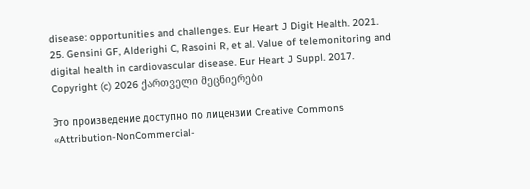disease: opportunities and challenges. Eur Heart J Digit Health. 2021.
25. Gensini GF, Alderighi C, Rasoini R, et al. Value of telemonitoring and digital health in cardiovascular disease. Eur Heart J Suppl. 2017.
Copyright (c) 2026 ქართველი მეცნიერები

Это произведение доступно по лицензии Creative Commons «Attribution-NonCommercial-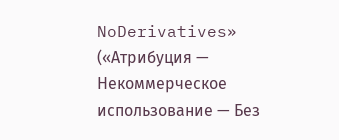NoDerivatives» («Атрибуция — Некоммерческое использование — Без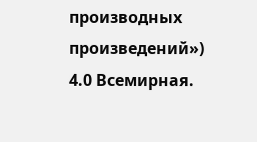производных произведений») 4.0 Всемирная.